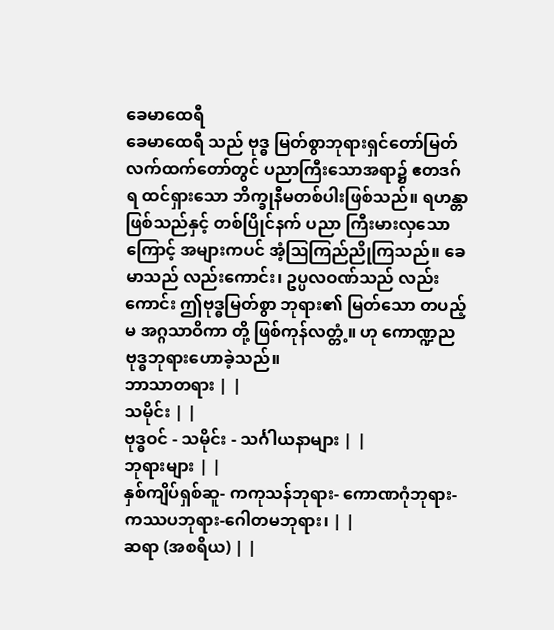ခေမာထေရီ
ခေမာထေရီ သည် ဗုဒ္ဓ မြတ်စွာဘုရားရှင်တော်မြတ် လက်ထက်တော်တွင် ပညာကြီးသောအရာ၌ ဧတဒဂ်ရ ထင်ရှားသော ဘိက္ခုနီမတစ်ပါးဖြစ်သည်။ ရဟန္တာဖြစ်သည်နှင့် တစ်ပြိုင်နက် ပညာ ကြီးမားလှသောကြောင့် အများကပင် အံ့ဩကြည်ညိုကြသည်။ ခေမာသည် လည်းကောင်း၊ ဥပ္ပလဝဏ်သည် လည်းကောင်း ဤဗုဒ္ဓမြတ်စွာ ဘုရား၏ မြတ်သော တပည့်မ အဂ္ဂသာဝိကာ တို့ ဖြစ်ကုန်လတ္တံ့။ ဟု ကောဏ္ဍညဗုဒ္ဓဘုရားဟောခဲ့သည်။
ဘာသာတရား | |
သမိုင်း | |
ဗုဒ္ဓဝင် - သမိုင်း - သင်္ဂါယနာများ | |
ဘုရားများ | |
နှစ်ကျိပ်ရှစ်ဆူ- ကကုသန်ဘုရား- ကောဏဂုံဘုရား- ကဿပဘုရား-ဂေါတမဘုရား၊ | |
ဆရာ (အစရိယ) | |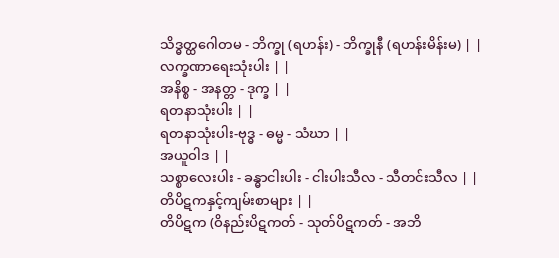သိဒ္ဓတ္ထဂေါတမ - ဘိက္ခု (ရဟန်း) - ဘိက္ခုနီ (ရဟန်းမိန်းမ) | |
လက္ခဏာရေးသုံးပါး | |
အနိစ္စ - အနတ္တ - ဒုက္ခ | |
ရတနာသုံးပါး | |
ရတနာသုံးပါး-ဗုဒ္ဓ - ဓမ္မ - သံဃာ | |
အယူဝါဒ | |
သစ္စာလေးပါး - ခန္ဓာငါးပါး - ငါးပါးသီလ - သီတင်းသီလ | |
တိပိဋကနှင့်ကျမ်းစာများ | |
တိပိဋက (ဝိနည်းပိဋကတ် - သုတ်ပိဋကတ် - အဘိ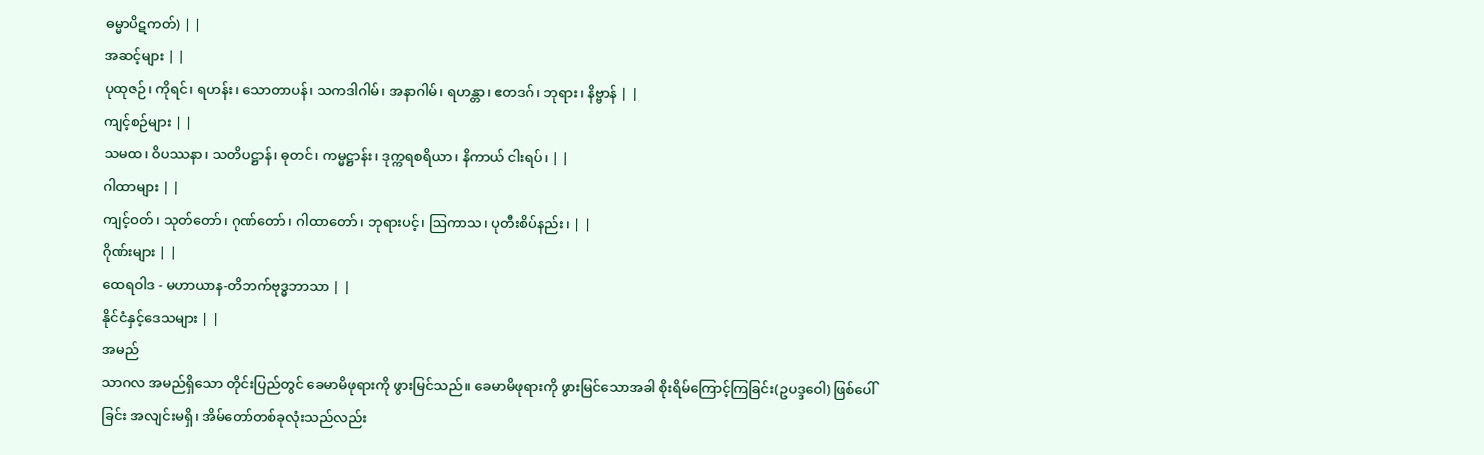ဓမ္မာပိဋကတ်) | |
အဆင့်များ | |
ပုထုဇဉ်၊ ကိုရင်၊ ရဟန်း၊ သောတာပန်၊ သကဒါဂါမ်၊ အနာဂါမ်၊ ရဟန္တာ၊ ဧတဒဂ်၊ ဘုရား၊ နိဗ္ဗာန် | |
ကျင့်စဉ်များ | |
သမထ၊ ဝိပဿနာ၊ သတိပဋ္ဌာန်၊ ဓုတင်၊ ကမ္မဋ္ဌာန်း၊ ဒုက္ကရစရိယာ၊ နိကာယ် ငါးရပ်၊ | |
ဂါထာများ | |
ကျင့်ဝတ်၊ သုတ်တော်၊ ဂုဏ်တော်၊ ဂါထာတော်၊ ဘုရားပင့်၊ ဩကာသ၊ ပုတီးစိပ်နည်း၊ | |
ဂိုဏ်းများ | |
ထေရဝါဒ - မဟာယာန-တိဘက်ဗုဒ္ဓဘာသာ | |
နိုင်ငံနှင့်ဒေသများ | |
အမည်
သာဂလ အမည်ရှိသော တိုင်းပြည်တွင် ခေမာမိဖုရားကို ဖွားမြင်သည်။ ခေမာမိဖုရားကို ဖွားမြင်သောအခါ စိုးရိမ်ကြောင့်ကြခြင်း(ဥပဒ္ဒဝေါ) ဖြစ်ပေါ်ခြင်း အလျင်းမရှိ၊ အိမ်တော်တစ်ခုလုံးသည်လည်း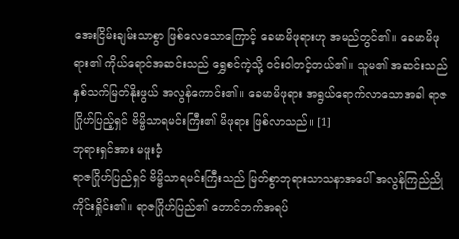အေးငြိမ်းချမ်းသာစွာ ဖြစ်လေသောကြောင့် ခေမာမိဖုရားဟု အမည်တွင်၏။ ခေမာမိဖုရား၏ ကိုယ်ရောင်အဆင်းသည် ရွှေစင်ကဲ့သို့ ဝင်းဝါတင့်တယ်၏။ သူမ၏ အဆင်းသည် နှစ်သက်မြတ်နိုးဖွယ် အလွန်ကောင်း၏။ ခေမာမိဖုရား အရွယ်ရောက်လာသောအခါ ရာဇဂြိုဟ်ပြည့်ရှင် ဗိမ္ဗိသာရမင်းကြီး၏ မိဖုရား ဖြစ်လာသည်။ [1]
ဘုရားရှင်အား မဖူးဝံ့
ရာဇဂြိုဟ်ပြည်ရှင် ဗိမ္ဗိသာရမင်းကြီးသည် မြတ်စွာဘုရားသာသနာအပေါ် အလွန်ကြည်ညိုကိုင်းရှိုင်း၏။ ရာဇဂြိုဟ်ပြည်၏ တောင်ဘက်အရပ်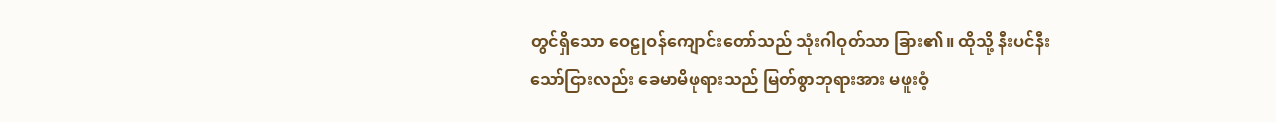တွင်ရှိသော ဝေဠုဝန်ကျောင်းတော်သည် သုံးဂါဝုတ်သာ ခြား၏။ ထိုသို့ နီးပင်နီးသော်ငြားလည်း ခေမာမိဖုရားသည် မြတ်စွာဘုရားအား မဖူးဝံ့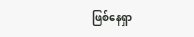ဖြစ်နေရှာ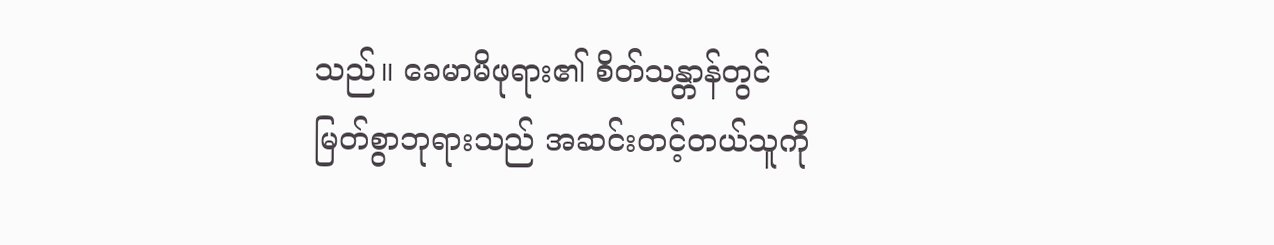သည်။ ခေမာမိဖုရား၏ စိတ်သန္တာန်တွင် မြတ်စွာဘုရားသည် အဆင်းတင့်တယ်သူကို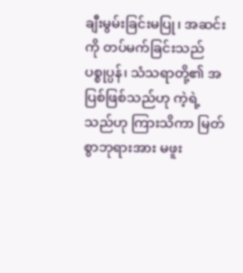ချီးမွမ်းခြင်းမပြု၊ အဆင်းကို တပ်မက်ခြင်းသည် ပစ္စုပ္ပန်၊ သံသရာတို့၏ အပြစ်ဖြစ်သည်ဟု ကဲ့ရဲ့သည်ဟု ကြားသိကာ မြတ်စွာဘုရားအား မဖူး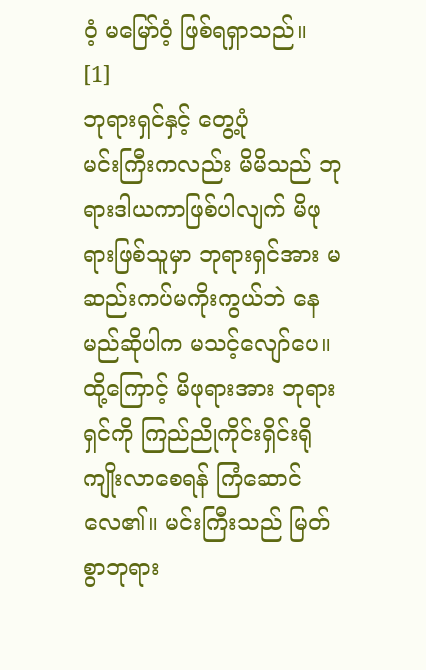ဝံ့ မမြော်ဝံ့ ဖြစ်ရရှာသည်။ [1]
ဘုရားရှင်နှင့် တွေ့ပုံ
မင်းကြီးကလည်း မိမိသည် ဘုရားဒါယကာဖြစ်ပါလျက် မိဖုရားဖြစ်သူမှာ ဘုရားရှင်အား မဆည်းကပ်မကိုးကွယ်ဘဲ နေမည်ဆိုပါက မသင့်လျော်ပေ။ ထို့ကြောင့် မိဖုရားအား ဘုရားရှင်ကို ကြည်ညိုကိုင်းရှိင်းရိုကျိုးလာစေရန် ကြံဆောင်လေ၏။ မင်းကြီးသည် မြတ်စွာဘုရား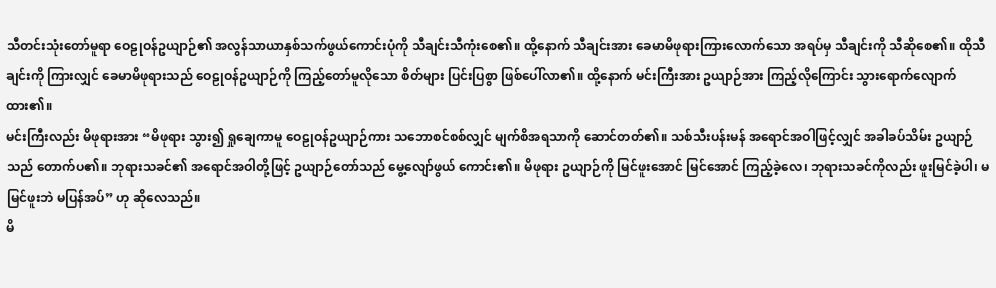သီတင်းသုံးတော်မူရာ ဝေဠုဝန်ဥယျာဉ်၏ အလွန်သာယာနှစ်သက်ဖွယ်ကောင်းပုံကို သီချင်းသီကုံးစေ၏။ ထို့နောက် သီချင်းအား ခေမာမိဖုရားကြားလောက်သော အရပ်မှ သီချင်းကို သီဆိုစေ၏။ ထိုသီချင်းကို ကြားလျှင် ခေမာမိဖုရားသည် ဝေဠုဝန်ဥယျာဉ်ကို ကြည့်တော်မူလိုသော စိတ်များ ပြင်းပြစွာ ဖြစ်ပေါ်လာ၏။ ထို့နောက် မင်းကြီးအား ဥယျာဉ်အား ကြည့်လိုကြောင်း သွားရောက်လျောက်ထား၏။
မင်းကြီးလည်း မိဖုရားအား “မိဖုရား သွား၍ ရှုချေကာမူ ဝေဠုဝန်ဥယျာဉ်ကား သဘောစင်စစ်လျှင် မျက်စိအရသာကို ဆောင်တတ်၏။ သစ်သီးပန်းမန် အရောင်အဝါဖြင့်လျှင် အခါခပ်သိမ်း ဥယျာဉ်သည် တောက်ပ၏။ ဘုရားသခင်၏ အရောင်အဝါတို့ဖြင့် ဥယျာဉ်တော်သည် မွေ့လျော်ဖွယ် ကောင်း၏။ မိဖုရား ဥယျာဉ်ကို မြင်ဖူးအောင် မြင်အောင် ကြည့်ခဲ့လေ၊ ဘုရားသခင်ကိုလည်း ဖူးမြင်ခဲ့ပါ၊ မမြင်ဖူးဘဲ မပြန်အပ်” ဟု ဆိုလေသည်။
မိ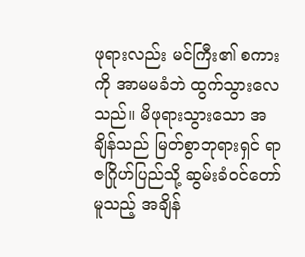ဖုရားလည်း မင်ကြီး၏ စကားကို အာမမခံဘဲ ထွက်သွားလေသည်။ မိဖုရားသွားသော အချိန်သည် မြတ်စွာဘုရားရှင် ရာဇဂြိုဟ်ပြည်သို့ ဆွမ်းခံဝင်တော်မူသည့် အချိန်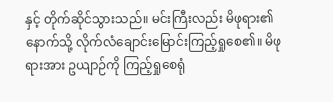နှင့် တိုက်ဆိုင်သွားသည်။ မင်းကြီးလည်း မိဖုရား၏ နောက်သို့ လိုက်လံချောင်းမြောင်းကြည့်ရှုစေ၏။ မိဖုရားအား ဥယျာဉ်ကို ကြည့်ရှုစေရုံ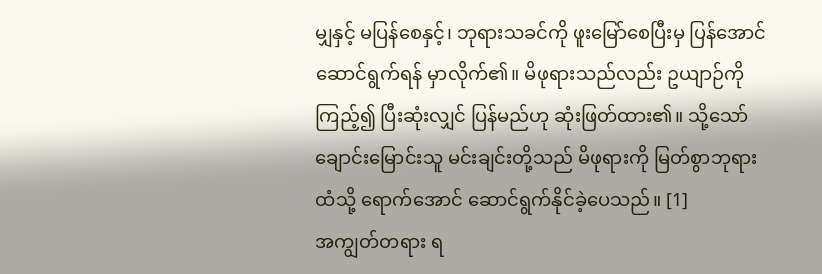မျှနှင့် မပြန်စေနှင့်၊ ဘုရားသခင်ကို ဖူးမြော်စေပြီးမှ ပြန်အောင် ဆောင်ရွက်ရန် မှာလိုက်၏။ မိဖုရားသည်လည်း ဥယျာဉ်ကို ကြည့်၍ ပြီးဆုံးလျှင် ပြန်မည်ဟု ဆုံးဖြတ်ထား၏။ သို့သော် ချောင်းမြောင်းသူ မင်းချင်းတို့သည် မိဖုရားကို မြတ်စွာဘုရားထံသို့ ရောက်အောင် ဆောင်ရွက်နိုင်ခဲ့ပေသည်။ [1]
အကျွတ်တရား ရ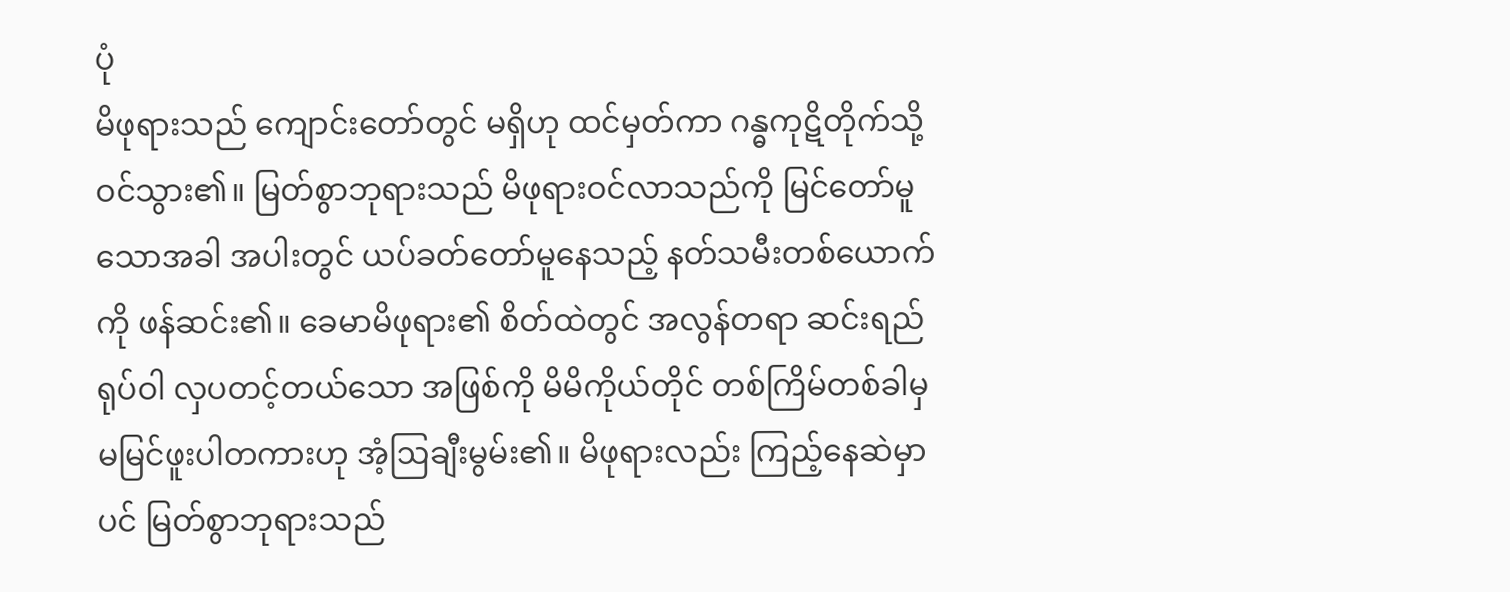ပုံ
မိဖုရားသည် ကျောင်းတော်တွင် မရှိဟု ထင်မှတ်ကာ ဂန္ဓကုဋိတိုက်သို့ ဝင်သွား၏။ မြတ်စွာဘုရားသည် မိဖုရားဝင်လာသည်ကို မြင်တော်မူသောအခါ အပါးတွင် ယပ်ခတ်တော်မူနေသည့် နတ်သမီးတစ်ယောက်ကို ဖန်ဆင်း၏။ ခေမာမိဖုရား၏ စိတ်ထဲတွင် အလွန်တရာ ဆင်းရည်ရုပ်ဝါ လှပတင့်တယ်သော အဖြစ်ကို မိမိကိုယ်တိုင် တစ်ကြိမ်တစ်ခါမှ မမြင်ဖူးပါတကားဟု အံ့ဩချီးမွမ်း၏။ မိဖုရားလည်း ကြည့်နေဆဲမှာပင် မြတ်စွာဘုရားသည်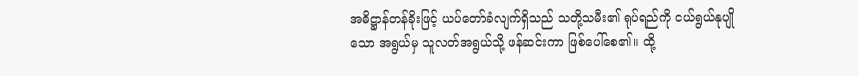အဓိဋ္ဌာန်တန်ခိုးဖြင့် ယပ်တော်ခံလျက်ရှိသည် သတို့သမီး၏ ရုပ်ရည်ကို ငယ်ရွယ်နုပျိုသော အရွယ်မှ သူလတ်အရွယ်သို့ ဖန်ဆင်းကာ ဖြစ်ပေါ်စေ၏။ ထို့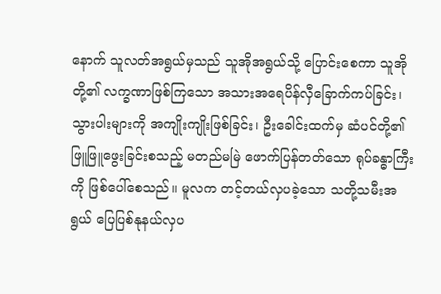နောက် သူလတ်အရွယ်မှသည် သူအိုအရွယ်သို့ ပြောင်းစေကာ သူအိုတို့၏ လက္ခဏာဖြစ်ကြသော အသားအရေပိန်လှီခြောက်ကပ်ခြင်း၊ သွားပါးများကို အကျိုးကျိုးဖြစ်ခြင်း၊ ဦးခေါင်းထက်မှ ဆံပင်တို့၏ ဖြူဖြူဖွေးခြင်းစသည့် မတည်မမြဲ ဖောက်ပြန်တတ်သော ရုပ်ခန္ဓာကြီးကို ဖြစ်ပေါ်စေသည်။ မူလက တင့်တယ်လှပခဲ့သော သတို့သမီးအရွယ် ပြေပြစ်နုနယ်လှပ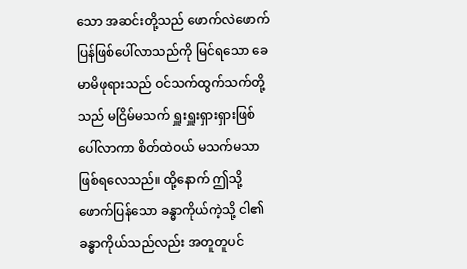သော အဆင်းတို့သည် ဖောက်လဲဖောက်ပြန်ဖြစ်ပေါ်လာသည်ကို မြင်ရသော ခေမာမိဖုရားသည် ဝင်သက်ထွက်သက်တို့သည် မငြိမ်မသက် ရှူးရှူးရှားရှားဖြစ်ပေါ်လာကာ စိတ်ထဲဝယ် မသက်မသာ ဖြစ်ရလေသည်။ ထို့နောက် ဤသို့ ဖောက်ပြန်သော ခန္ဓာကိုယ်ကဲ့သို့ ငါ၏ ခန္ဓာကိုယ်သည်လည်း အတူတူပင်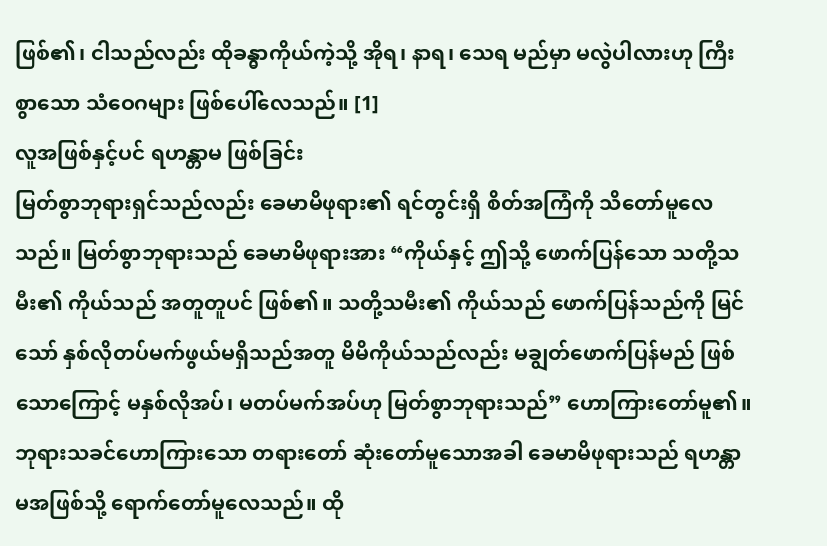ဖြစ်၏၊ ငါသည်လည်း ထိုခန္ဓာကိုယ်ကဲ့သို့ အိုရ၊ နာရ၊ သေရ မည်မှာ မလွဲပါလားဟု ကြီးစွာသော သံဝေဂများ ဖြစ်ပေါ်လေသည်။ [1]
လူအဖြစ်နှင့်ပင် ရဟန္တာမ ဖြစ်ခြင်း
မြတ်စွာဘုရားရှင်သည်လည်း ခေမာမိဖုရား၏ ရင်တွင်းရှိ စိတ်အကြံကို သိတော်မူလေသည်။ မြတ်စွာဘုရားသည် ခေမာမိဖုရားအား “ကိုယ်နှင့် ဤသို့ ဖောက်ပြန်သော သတို့သမီး၏ ကိုယ်သည် အတူတူပင် ဖြစ်၏။ သတို့သမီး၏ ကိုယ်သည် ဖောက်ပြန်သည်ကို မြင်သော် နှစ်လိုတပ်မက်ဖွယ်မရှိသည်အတူ မိမိကိုယ်သည်လည်း မချွတ်ဖောက်ပြန်မည် ဖြစ်သောကြောင့် မနှစ်လိုအပ်၊ မတပ်မက်အပ်ဟု မြတ်စွာဘုရားသည်” ဟောကြားတော်မူ၏။ ဘုရားသခင်ဟောကြားသော တရားတော် ဆုံးတော်မူသောအခါ ခေမာမိဖုရားသည် ရဟန္တာမအဖြစ်သို့ ရောက်တော်မူလေသည်။ ထို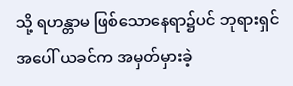သို့ ရဟန္တာမ ဖြစ်သောနေရာ၌ပင် ဘုရားရှင်အပေါ် ယခင်က အမှတ်မှားခဲ့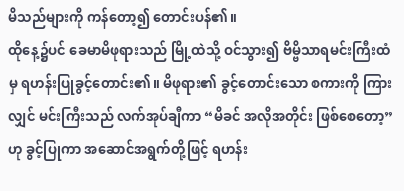မိသည်များကို ကန်တော့၍ တောင်းပန်၏။
ထိုနေ့၌ပင် ခေမာမိဖုရားသည် မြို့ထဲသို့ ဝင်သွား၍ ဗိမ္ဗိသာရမင်းကြီးထံမှ ရဟန်းပြုခွင့်တောင်း၏။ မိဖုရား၏ ခွင့်တောင်းသော စကားကို ကြားလျှင် မင်းကြီးသည် လက်အုပ်ချီကာ “မိခင် အလိုအတိုင်း ဖြစ်စေတော့” ဟု ခွင့်ပြုကာ အဆောင်အရွက်တို့ဖြင့် ရဟန်း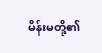မိန်းမတို့၏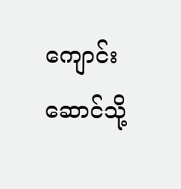ကျောင်းဆောင်သို့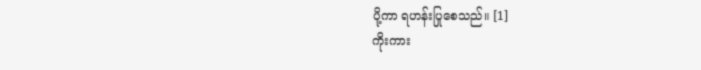ပို့ကာ ရဟန်းပြုစေသည်။ [1]
ကိုးကား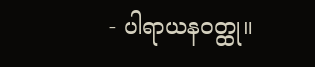- ပါရာယနဝတ္ထု။